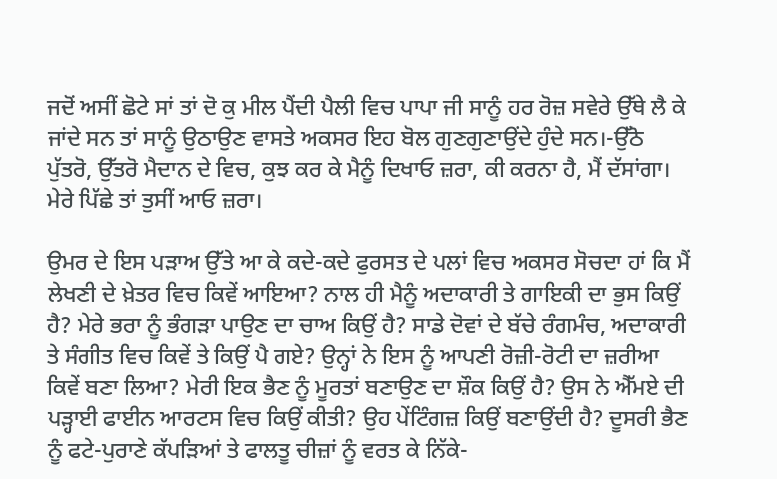ਜਦੋਂ ਅਸੀਂ ਛੋਟੇ ਸਾਂ ਤਾਂ ਦੋ ਕੁ ਮੀਲ ਪੈਂਦੀ ਪੈਲੀ ਵਿਚ ਪਾਪਾ ਜੀ ਸਾਨੂੰ ਹਰ ਰੋਜ਼ ਸਵੇਰੇ ਉੱਥੇ ਲੈ ਕੇ ਜਾਂਦੇ ਸਨ ਤਾਂ ਸਾਨੂੰ ਉਠਾਉਣ ਵਾਸਤੇ ਅਕਸਰ ਇਹ ਬੋਲ ਗੁਣਗੁਣਾਉਂਦੇ ਹੁੰਦੇ ਸਨ।-ਉੱਠੋ ਪੁੱਤਰੋ, ਉੱਤਰੋ ਮੈਦਾਨ ਦੇ ਵਿਚ, ਕੁਝ ਕਰ ਕੇ ਮੈਨੂੰ ਦਿਖਾਓ ਜ਼ਰਾ, ਕੀ ਕਰਨਾ ਹੈ, ਮੈਂ ਦੱਸਾਂਗਾ। ਮੇਰੇ ਪਿੱਛੇ ਤਾਂ ਤੁਸੀਂ ਆਓ ਜ਼ਰਾ।

ਉਮਰ ਦੇ ਇਸ ਪੜਾਅ ਉੱਤੇ ਆ ਕੇ ਕਦੇ-ਕਦੇ ਫੁਰਸਤ ਦੇ ਪਲਾਂ ਵਿਚ ਅਕਸਰ ਸੋਚਦਾ ਹਾਂ ਕਿ ਮੈਂ ਲੇਖਣੀ ਦੇ ਖ਼ੇਤਰ ਵਿਚ ਕਿਵੇਂ ਆਇਆ? ਨਾਲ ਹੀ ਮੈਨੂੰ ਅਦਾਕਾਰੀ ਤੇ ਗਾਇਕੀ ਦਾ ਭੁਸ ਕਿਉਂ ਹੈ? ਮੇਰੇ ਭਰਾ ਨੂੰ ਭੰਗੜਾ ਪਾਉਣ ਦਾ ਚਾਅ ਕਿਉਂ ਹੈ? ਸਾਡੇ ਦੋਵਾਂ ਦੇ ਬੱਚੇ ਰੰਗਮੰਚ, ਅਦਾਕਾਰੀ ਤੇ ਸੰਗੀਤ ਵਿਚ ਕਿਵੇਂ ਤੇ ਕਿਉਂ ਪੈ ਗਏ? ਉਨ੍ਹਾਂ ਨੇ ਇਸ ਨੂੰ ਆਪਣੀ ਰੋਜ਼ੀ-ਰੋਟੀ ਦਾ ਜ਼ਰੀਆ ਕਿਵੇਂ ਬਣਾ ਲਿਆ? ਮੇਰੀ ਇਕ ਭੈਣ ਨੂੰ ਮੂਰਤਾਂ ਬਣਾਉਣ ਦਾ ਸ਼ੌਕ ਕਿਉਂ ਹੈ? ਉਸ ਨੇ ਐੱਮਏ ਦੀ ਪੜ੍ਹਾਈ ਫਾਈਨ ਆਰਟਸ ਵਿਚ ਕਿਉਂ ਕੀਤੀ? ਉਹ ਪੇਂਟਿੰਗਜ਼ ਕਿਉਂ ਬਣਾਉਂਦੀ ਹੈ? ਦੂਸਰੀ ਭੈਣ ਨੂੰ ਫਟੇ-ਪੁਰਾਣੇ ਕੱਪੜਿਆਂ ਤੇ ਫਾਲਤੂ ਚੀਜ਼ਾਂ ਨੂੰ ਵਰਤ ਕੇ ਨਿੱਕੇ-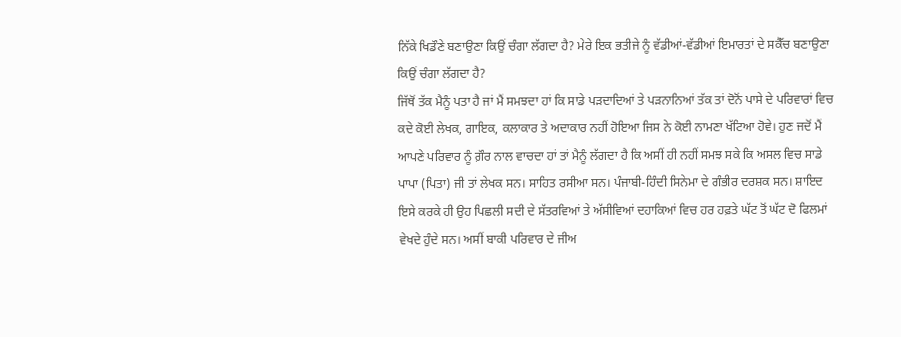ਨਿੱਕੇ ਖਿਡੌਣੇ ਬਣਾਉਣਾ ਕਿਉਂ ਚੰਗਾ ਲੱਗਦਾ ਹੈ? ਮੇਰੇ ਇਕ ਭਤੀਜੇ ਨੂੰ ਵੱਡੀਆਂ-ਵੱਡੀਆਂ ਇਮਾਰਤਾਂ ਦੇ ਸਕੈੱਚ ਬਣਾਉਣਾ ਕਿਉਂ ਚੰਗਾ ਲੱਗਦਾ ਹੈ?
ਜਿੱਥੋਂ ਤੱਕ ਮੈਨੂੰ ਪਤਾ ਹੈ ਜਾਂ ਮੈਂ ਸਮਝਦਾ ਹਾਂ ਕਿ ਸਾਡੇ ਪੜਦਾਦਿਆਂ ਤੇ ਪੜਨਾਨਿਆਂ ਤੱਕ ਤਾਂ ਦੋਨੋਂ ਪਾਸੇ ਦੇ ਪਰਿਵਾਰਾਂ ਵਿਚ ਕਦੇ ਕੋਈ ਲੇਖਕ, ਗਾਇਕ, ਕਲਾਕਾਰ ਤੇ ਅਦਾਕਾਰ ਨਹੀਂ ਹੋਇਆ ਜਿਸ ਨੇ ਕੋਈ ਨਾਮਣਾ ਖੱਟਿਆ ਹੋਵੇ। ਹੁਣ ਜਦੋਂ ਮੈਂ ਆਪਣੇ ਪਰਿਵਾਰ ਨੂੰ ਗ਼ੌਰ ਨਾਲ ਵਾਚਦਾ ਹਾਂ ਤਾਂ ਮੈਨੂੰ ਲੱਗਦਾ ਹੈ ਕਿ ਅਸੀਂ ਹੀ ਨਹੀਂ ਸਮਝ ਸਕੇ ਕਿ ਅਸਲ ਵਿਚ ਸਾਡੇ ਪਾਪਾ (ਪਿਤਾ) ਜੀ ਤਾਂ ਲੇਖਕ ਸਨ। ਸਾਹਿਤ ਰਸੀਆ ਸਨ। ਪੰਜਾਬੀ-ਹਿੰਦੀ ਸਿਨੇਮਾ ਦੇ ਗੰਭੀਰ ਦਰਸ਼ਕ ਸਨ। ਸ਼ਾਇਦ ਇਸੇ ਕਰਕੇ ਹੀ ਉਹ ਪਿਛਲੀ ਸਦੀ ਦੇ ਸੱਤਰਵਿਆਂ ਤੇ ਅੱਸੀਵਿਆਂ ਦਹਾਕਿਆਂ ਵਿਚ ਹਰ ਹਫ਼ਤੇ ਘੱਟ ਤੋਂ ਘੱਟ ਦੋ ਫਿਲਮਾਂ ਵੇਖਦੇ ਹੁੰਦੇ ਸਨ। ਅਸੀਂ ਬਾਕੀ ਪਰਿਵਾਰ ਦੇ ਜੀਅ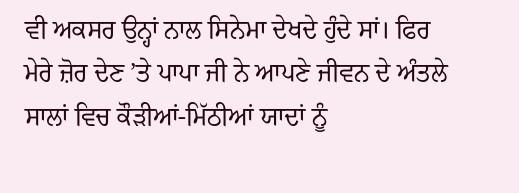ਵੀ ਅਕਸਰ ਉਨ੍ਹਾਂ ਨਾਲ ਸਿਨੇਮਾ ਦੇਖਦੇ ਹੁੰਦੇ ਸਾਂ। ਫਿਰ ਮੇਰੇ ਜ਼ੋਰ ਦੇਣ ’ਤੇ ਪਾਪਾ ਜੀ ਨੇ ਆਪਣੇ ਜੀਵਨ ਦੇ ਅੰਤਲੇ ਸਾਲਾਂ ਵਿਚ ਕੌੜੀਆਂ-ਮਿੱਠੀਆਂ ਯਾਦਾਂ ਨੂੰ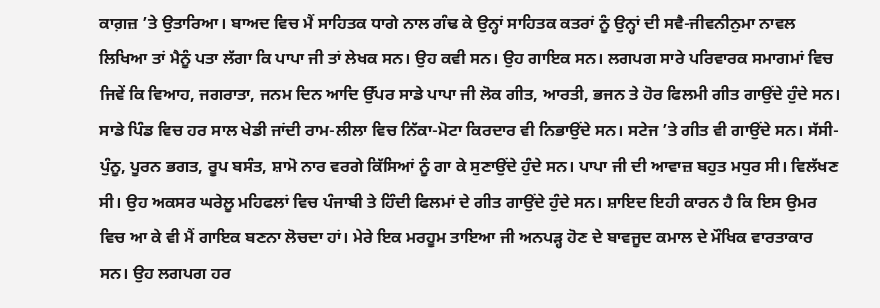ਕਾਗ਼ਜ਼ ’ਤੇ ਉਤਾਰਿਆ। ਬਾਅਦ ਵਿਚ ਮੈਂ ਸਾਹਿਤਕ ਧਾਗੇ ਨਾਲ ਗੰਢ ਕੇ ਉਨ੍ਹਾਂ ਸਾਹਿਤਕ ਕਤਰਾਂ ਨੂੰ ਉਨ੍ਹਾਂ ਦੀ ਸਵੈ-ਜੀਵਨੀਨੁਮਾ ਨਾਵਲ ਲਿਖਿਆ ਤਾਂ ਮੈਨੂੰ ਪਤਾ ਲੱਗਾ ਕਿ ਪਾਪਾ ਜੀ ਤਾਂ ਲੇਖਕ ਸਨ। ਉਹ ਕਵੀ ਸਨ। ਉਹ ਗਾਇਕ ਸਨ। ਲਗਪਗ ਸਾਰੇ ਪਰਿਵਾਰਕ ਸਮਾਗਮਾਂ ਵਿਚ ਜਿਵੇਂ ਕਿ ਵਿਆਹ, ਜਗਰਾਤਾ, ਜਨਮ ਦਿਨ ਆਦਿ ਉੱਪਰ ਸਾਡੇ ਪਾਪਾ ਜੀ ਲੋਕ ਗੀਤ, ਆਰਤੀ, ਭਜਨ ਤੇ ਹੋਰ ਫਿਲਮੀ ਗੀਤ ਗਾਉਂਦੇ ਹੁੰਦੇ ਸਨ। ਸਾਡੇ ਪਿੰਡ ਵਿਚ ਹਰ ਸਾਲ ਖੇਡੀ ਜਾਂਦੀ ਰਾਮ-ਲੀਲਾ ਵਿਚ ਨਿੱਕਾ-ਮੋਟਾ ਕਿਰਦਾਰ ਵੀ ਨਿਭਾਉਂਦੇ ਸਨ। ਸਟੇਜ ’ਤੇ ਗੀਤ ਵੀ ਗਾਉਂਦੇ ਸਨ। ਸੱਸੀ-ਪੁੰਨੂ, ਪੂਰਨ ਭਗਤ, ਰੂਪ ਬਸੰਤ, ਸ਼ਾਮੋ ਨਾਰ ਵਰਗੇ ਕਿੱਸਿਆਂ ਨੂੰ ਗਾ ਕੇ ਸੁਣਾਉਂਦੇ ਹੁੰਦੇ ਸਨ। ਪਾਪਾ ਜੀ ਦੀ ਆਵਾਜ਼ ਬਹੁਤ ਮਧੁਰ ਸੀ। ਵਿਲੱਖਣ ਸੀ। ਉਹ ਅਕਸਰ ਘਰੇਲੂ ਮਹਿਫਲਾਂ ਵਿਚ ਪੰਜਾਬੀ ਤੇ ਹਿੰਦੀ ਫਿਲਮਾਂ ਦੇ ਗੀਤ ਗਾਉਂਦੇ ਹੁੰਦੇ ਸਨ। ਸ਼ਾਇਦ ਇਹੀ ਕਾਰਨ ਹੈ ਕਿ ਇਸ ਉਮਰ ਵਿਚ ਆ ਕੇ ਵੀ ਮੈਂ ਗਾਇਕ ਬਣਨਾ ਲੋਚਦਾ ਹਾਂ। ਮੇਰੇ ਇਕ ਮਰਹੂਮ ਤਾਇਆ ਜੀ ਅਨਪੜ੍ਹ ਹੋਣ ਦੇ ਬਾਵਜੂਦ ਕਮਾਲ ਦੇ ਮੌਖਿਕ ਵਾਰਤਾਕਾਰ ਸਨ। ਉਹ ਲਗਪਗ ਹਰ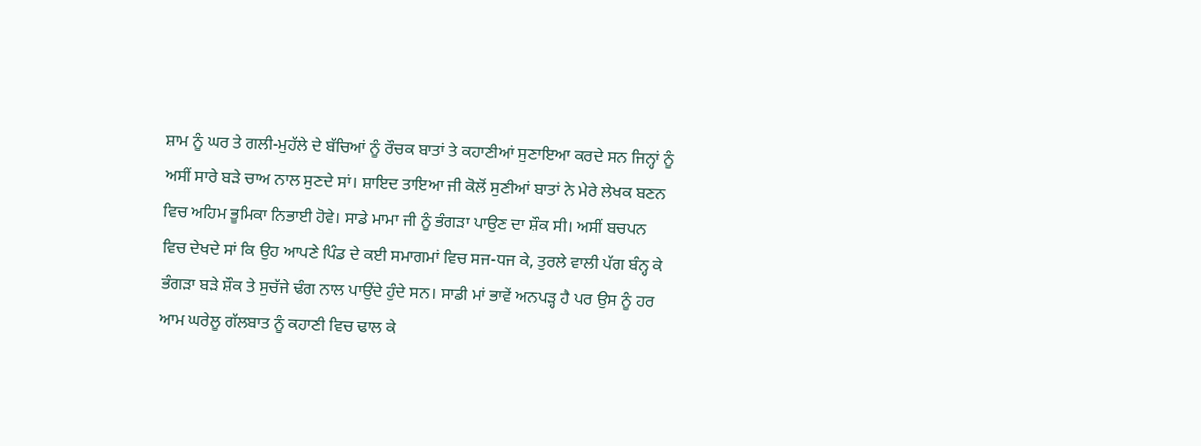ਸ਼ਾਮ ਨੂੰ ਘਰ ਤੇ ਗਲੀ-ਮੁਹੱਲੇ ਦੇ ਬੱਚਿਆਂ ਨੂੰ ਰੌਚਕ ਬਾਤਾਂ ਤੇ ਕਹਾਣੀਆਂ ਸੁਣਾਇਆ ਕਰਦੇ ਸਨ ਜਿਨ੍ਹਾਂ ਨੂੰ ਅਸੀਂ ਸਾਰੇ ਬੜੇ ਚਾਅ ਨਾਲ ਸੁਣਦੇ ਸਾਂ। ਸ਼ਾਇਦ ਤਾਇਆ ਜੀ ਕੋਲੋਂ ਸੁਣੀਆਂ ਬਾਤਾਂ ਨੇ ਮੇਰੇ ਲੇਖਕ ਬਣਨ ਵਿਚ ਅਹਿਮ ਭੂਮਿਕਾ ਨਿਭਾਈ ਹੋਵੇ। ਸਾਡੇ ਮਾਮਾ ਜੀ ਨੂੰ ਭੰਗੜਾ ਪਾਉਣ ਦਾ ਸ਼ੌਕ ਸੀ। ਅਸੀਂ ਬਚਪਨ ਵਿਚ ਦੇਖਦੇ ਸਾਂ ਕਿ ਉਹ ਆਪਣੇ ਪਿੰਡ ਦੇ ਕਈ ਸਮਾਗਮਾਂ ਵਿਚ ਸਜ-ਧਜ ਕੇ, ਤੁਰਲੇ ਵਾਲੀ ਪੱਗ ਬੰਨ੍ਹ ਕੇ ਭੰਗੜਾ ਬੜੇ ਸ਼ੌਕ ਤੇ ਸੁਚੱਜੇ ਢੰਗ ਨਾਲ ਪਾਉਂਦੇ ਹੁੰਦੇ ਸਨ। ਸਾਡੀ ਮਾਂ ਭਾਵੇਂ ਅਨਪੜ੍ਹ ਹੈ ਪਰ ਉਸ ਨੂੰ ਹਰ ਆਮ ਘਰੇਲੂ ਗੱਲਬਾਤ ਨੂੰ ਕਹਾਣੀ ਵਿਚ ਢਾਲ ਕੇ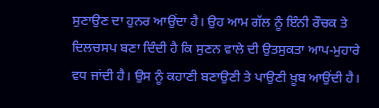ਸੁਣਾਉਣ ਦਾ ਹੁਨਰ ਆਉਂਦਾ ਹੈ। ਉਹ ਆਮ ਗੱਲ ਨੂੰ ਇੰਨੀ ਰੌਚਕ ਤੇ ਦਿਲਚਸਪ ਬਣਾ ਦਿੰਦੀ ਹੈ ਕਿ ਸੁਣਨ ਵਾਲੇ ਦੀ ਉਤਸੁਕਤਾ ਆਪ-ਮੁਹਾਰੇ ਵਧ ਜਾਂਦੀ ਹੈ। ਉਸ ਨੂੰ ਕਹਾਣੀ ਬਣਾਉਣੀ ਤੇ ਪਾਉਣੀ ਖ਼ੂਬ ਆਉਂਦੀ ਹੈ।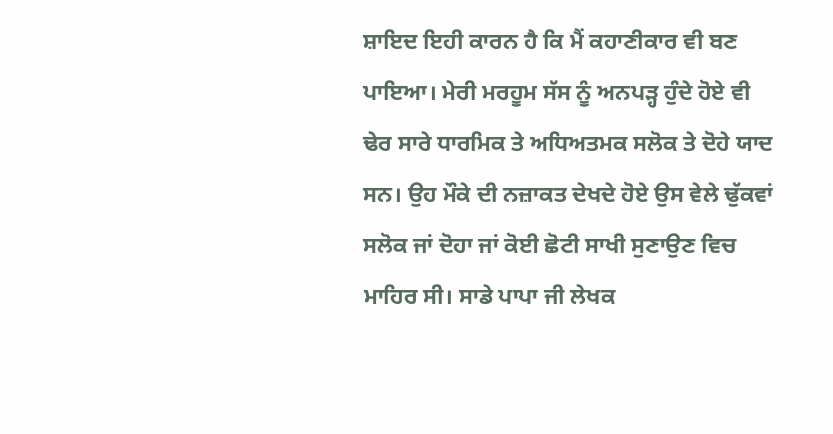ਸ਼ਾਇਦ ਇਹੀ ਕਾਰਨ ਹੈ ਕਿ ਮੈਂ ਕਹਾਣੀਕਾਰ ਵੀ ਬਣ ਪਾਇਆ। ਮੇਰੀ ਮਰਹੂਮ ਸੱਸ ਨੂੰ ਅਨਪੜ੍ਹ ਹੁੰਦੇ ਹੋਏ ਵੀ ਢੇਰ ਸਾਰੇ ਧਾਰਮਿਕ ਤੇ ਅਧਿਅਤਮਕ ਸਲੋਕ ਤੇ ਦੋਹੇ ਯਾਦ ਸਨ। ਉਹ ਮੌਕੇ ਦੀ ਨਜ਼ਾਕਤ ਦੇਖਦੇ ਹੋਏ ਉਸ ਵੇਲੇ ਢੁੱਕਵਾਂ ਸਲੋਕ ਜਾਂ ਦੋਹਾ ਜਾਂ ਕੋਈ ਛੋਟੀ ਸਾਖੀ ਸੁਣਾਉਣ ਵਿਚ ਮਾਹਿਰ ਸੀ। ਸਾਡੇ ਪਾਪਾ ਜੀ ਲੇਖਕ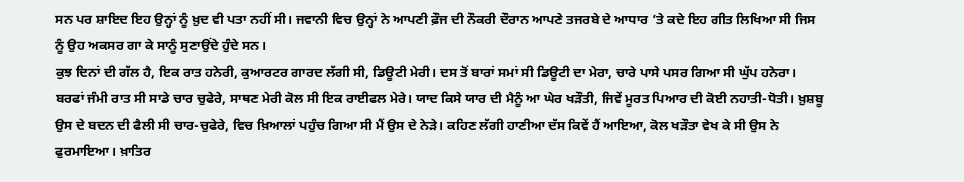ਸਨ ਪਰ ਸ਼ਾਇਦ ਇਹ ਉਨ੍ਹਾਂ ਨੂੰ ਖ਼ੁਦ ਵੀ ਪਤਾ ਨਹੀਂ ਸੀ। ਜਵਾਨੀ ਵਿਚ ਉਨ੍ਹਾਂ ਨੇ ਆਪਣੀ ਫ਼ੌਜ ਦੀ ਨੌਕਰੀ ਦੌਰਾਨ ਆਪਣੇ ਤਜਰਬੇ ਦੇ ਆਧਾਰ ’ਤੇ ਕਦੇ ਇਹ ਗੀਤ ਲਿਖਿਆ ਸੀ ਜਿਸ ਨੂੰ ਉਹ ਅਕਸਰ ਗਾ ਕੇ ਸਾਨੂੰ ਸੁਣਾਉਂਦੇ ਹੁੰਦੇ ਸਨ।
ਕੁਝ ਦਿਨਾਂ ਦੀ ਗੱਲ ਹੈ, ਇਕ ਰਾਤ ਹਨੇਰੀ, ਕੁਆਰਟਰ ਗਾਰਦ ਲੱਗੀ ਸੀ, ਡਿਊਟੀ ਮੇਰੀ। ਦਸ ਤੋਂ ਬਾਰਾਂ ਸਮਾਂ ਸੀ ਡਿਊਟੀ ਦਾ ਮੇਰਾ, ਚਾਰੇ ਪਾਸੇ ਪਸਰ ਗਿਆ ਸੀ ਘੁੱਪ ਹਨੇਰਾ। ਬਰਫਾਂ ਜੰਮੀ ਰਾਤ ਸੀ ਸਾਡੇ ਚਾਰ ਚੁਫੇਰੇ, ਸਾਥਣ ਮੇਰੀ ਕੋਲ ਸੀ ਇਕ ਰਾਈਫਲ ਮੇਰੇ। ਯਾਦ ਕਿਸੇ ਯਾਰ ਦੀ ਮੈਨੂੰ ਆ ਘੇਰ ਖੜੌਤੀ, ਜਿਵੇਂ ਮੂਰਤ ਪਿਆਰ ਦੀ ਕੋਈ ਨਹਾਤੀ-ਧੋਤੀ। ਖ਼ੁਸ਼ਬੂ ਉਸ ਦੇ ਬਦਨ ਦੀ ਫੈਲੀ ਸੀ ਚਾਰ-ਚੁਫੇਰੇ, ਵਿਚ ਖ਼ਿਆਲਾਂ ਪਹੁੰਚ ਗਿਆ ਸੀ ਮੈਂ ਉਸ ਦੇ ਨੇੜੇ। ਕਹਿਣ ਲੱਗੀ ਹਾਣੀਆ ਦੱਸ ਕਿਵੇਂ ਹੈਂ ਆਇਆ, ਕੋਲ ਖੜੌਤਾ ਵੇਖ ਕੇ ਸੀ ਉਸ ਨੇ ਫੁਰਮਾਇਆ। ਖ਼ਾਤਿਰ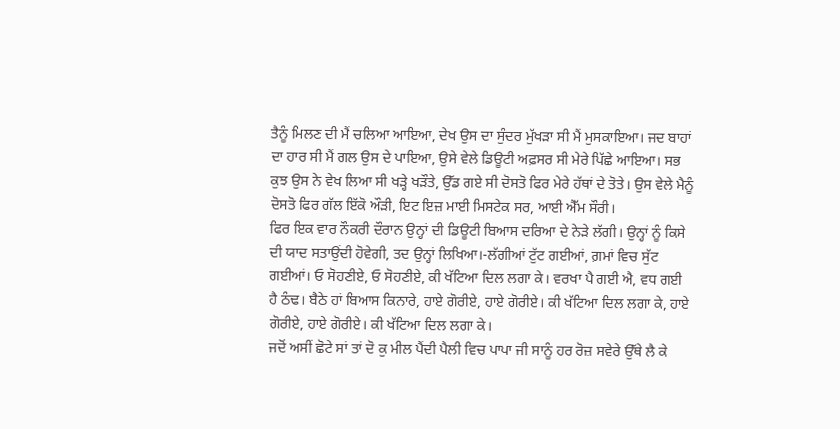ਤੈਨੂੰ ਮਿਲਣ ਦੀ ਮੈਂ ਚਲਿਆ ਆਇਆ, ਦੇਖ ਉਸ ਦਾ ਸੁੰਦਰ ਮੁੱਖੜਾ ਸੀ ਮੈਂ ਮੁਸਕਾਇਆ। ਜਦ ਬਾਹਾਂ ਦਾ ਹਾਰ ਸੀ ਮੈਂ ਗਲ ਉਸ ਦੇ ਪਾਇਆ, ਉਸੇ ਵੇਲੇ ਡਿਊਟੀ ਅਫ਼ਸਰ ਸੀ ਮੇਰੇ ਪਿੱਛੇ ਆਇਆ। ਸਭ ਕੁਝ ਉਸ ਨੇ ਵੇਖ ਲਿਆ ਸੀ ਖੜ੍ਹੇ ਖੜੌਤੇ, ਉੱਡ ਗਏ ਸੀ ਦੋਸਤੋ ਫਿਰ ਮੇਰੇ ਹੱਥਾਂ ਦੇ ਤੋਤੇ। ਉਸ ਵੇਲੇ ਮੈਨੂੰ ਦੋਸਤੋ ਫਿਰ ਗੱਲ ਇੱਕੋ ਔੜੀ, ਇਟ ਇਜ਼ ਮਾਈ ਮਿਸਟੇਕ ਸਰ, ਆਈ ਐੱਮ ਸੌਰੀ।
ਫਿਰ ਇਕ ਵਾਰ ਨੌਕਰੀ ਦੌਰਾਨ ਉਨ੍ਹਾਂ ਦੀ ਡਿਊਟੀ ਬਿਆਸ ਦਰਿਆ ਦੇ ਨੇੜੇ ਲੱਗੀ। ਉਨ੍ਹਾਂ ਨੂੰ ਕਿਸੇ ਦੀ ਯਾਦ ਸਤਾਉਂਦੀ ਹੋਵੇਗੀ, ਤਦ ਉਨ੍ਹਾਂ ਲਿਖਿਆ।-ਲੱਗੀਆਂ ਟੁੱਟ ਗਈਆਂ, ਗ਼ਮਾਂ ਵਿਚ ਸੁੱਟ ਗਈਆਂ। ਓ ਸੋਹਣੀਏ, ਓ ਸੋਹਣੀਏ, ਕੀ ਖੱਟਿਆ ਦਿਲ ਲਗਾ ਕੇ। ਵਰਖਾ ਪੈ ਗਈ ਐ, ਵਧ ਗਈ ਹੈ ਠੰਢ। ਬੈਠੇ ਹਾਂ ਬਿਆਸ ਕਿਨਾਰੇ, ਹਾਏ ਗੋਰੀਏ, ਹਾਏ ਗੋਰੀਏ। ਕੀ ਖੱਟਿਆ ਦਿਲ ਲਗਾ ਕੇ, ਹਾਏ ਗੋਰੀਏ, ਹਾਏ ਗੋਰੀਏ। ਕੀ ਖੱਟਿਆ ਦਿਲ ਲਗਾ ਕੇ।
ਜਦੋਂ ਅਸੀਂ ਛੋਟੇ ਸਾਂ ਤਾਂ ਦੋ ਕੁ ਮੀਲ ਪੈਂਦੀ ਪੈਲੀ ਵਿਚ ਪਾਪਾ ਜੀ ਸਾਨੂੰ ਹਰ ਰੋਜ਼ ਸਵੇਰੇ ਉੱਥੇ ਲੈ ਕੇ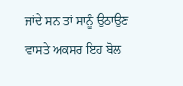ਜਾਂਦੇ ਸਨ ਤਾਂ ਸਾਨੂੰ ਉਠਾਉਣ ਵਾਸਤੇ ਅਕਸਰ ਇਹ ਬੋਲ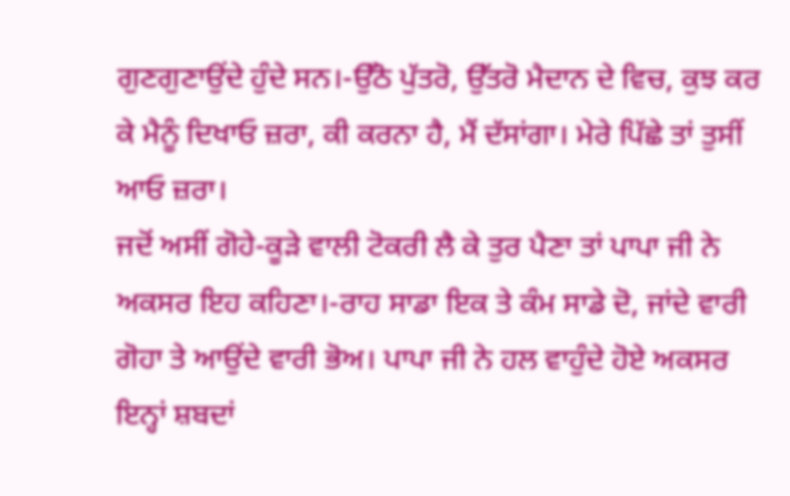ਗੁਣਗੁਣਾਉਂਦੇ ਹੁੰਦੇ ਸਨ।-ਉੱਠੋ ਪੁੱਤਰੋ, ਉੱਤਰੋ ਮੈਦਾਨ ਦੇ ਵਿਚ, ਕੁਝ ਕਰ ਕੇ ਮੈਨੂੰ ਦਿਖਾਓ ਜ਼ਰਾ, ਕੀ ਕਰਨਾ ਹੈ, ਮੈਂ ਦੱਸਾਂਗਾ। ਮੇਰੇ ਪਿੱਛੇ ਤਾਂ ਤੁਸੀਂ ਆਓ ਜ਼ਰਾ।
ਜਦੋਂ ਅਸੀਂ ਗੋਹੇ-ਕੂੜੇ ਵਾਲੀ ਟੋਕਰੀ ਲੈ ਕੇ ਤੁਰ ਪੈਣਾ ਤਾਂ ਪਾਪਾ ਜੀ ਨੇ ਅਕਸਰ ਇਹ ਕਹਿਣਾ।-ਰਾਹ ਸਾਡਾ ਇਕ ਤੇ ਕੰਮ ਸਾਡੇ ਦੋ, ਜਾਂਦੇ ਵਾਰੀ ਗੋਹਾ ਤੇ ਆਉਂਦੇ ਵਾਰੀ ਭੋਅ। ਪਾਪਾ ਜੀ ਨੇ ਹਲ ਵਾਹੁੰਦੇ ਹੋਏ ਅਕਸਰ ਇਨ੍ਹਾਂ ਸ਼ਬਦਾਂ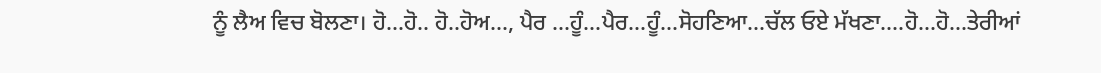ਨੂੰ ਲੈਅ ਵਿਚ ਬੋਲਣਾ। ਹੋ...ਹੋ.. ਹੋ..ਹੋਅ..., ਪੈਰ …ਹੂੰ...ਪੈਰ...ਹੂੰ...ਸੋਹਣਿਆ...ਚੱਲ ਓਏ ਮੱਖਣਾ....ਹੋ...ਹੋ...ਤੇਰੀਆਂ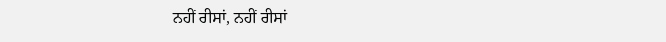ਨਹੀਂ ਰੀਸਾਂ, ਨਹੀਂ ਰੀਸਾਂ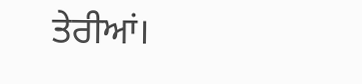ਤੇਰੀਆਂ।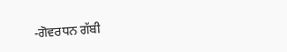-ਗੋਵਰਧਨ ਗੱਬੀ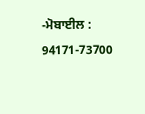-ਮੋਬਾਈਲ : 94171-73700